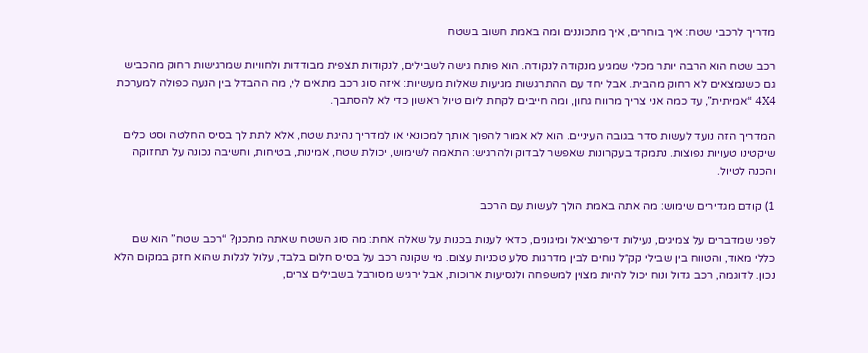מדריך לרכבי שטח: איך בוחרים, איך מתכוננים ומה באמת חשוב בשטח

רכב שטח הוא הרבה יותר מכלי שמגיע מנקודה לנקודה. הוא פותח גישה לשבילים, לנקודות תצפית מבודדות ולחוויות שמרגישות רחוק מהכביש גם כשנמצאים לא רחוק מהבית. אבל יחד עם ההתרגשות מגיעות שאלות מעשיות: איזה סוג רכב מתאים לי, מה ההבדל בין הנעה כפולה למערכת 4X4 “אמיתית”, עד כמה אני צריך מרווח גחון, ומה חייבים לקחת ליום טיול ראשון כדי לא להסתבך.

המדריך הזה נועד לעשות סדר בגובה העיניים. הוא לא אמור להפוך אותך למכונאי או למדריך נהיגת שטח, אלא לתת לך בסיס החלטה וסט כלים שיקטינו טעויות נפוצות. נתמקד בעקרונות שאפשר לבדוק ולהרגיש: התאמה לשימוש, יכולת שטח, אמינות, בטיחות, וחשיבה נכונה על תחזוקה והכנה לטיול.

1) קודם מגדירים שימוש: מה אתה באמת הולך לעשות עם הרכב

לפני שמדברים על צמיגים, נעילות דיפרנציאל ומיגונים, כדאי לענות בכנות על שאלה אחת: מה סוג השטח שאתה מתכנן? “רכב שטח” הוא שם כללי מאוד, והטווח בין שבילי קק״ל נוחים לבין מדרגות סלע טכניות עצום. מי שקונה רכב על בסיס חלום בלבד, עלול לגלות שהוא חזק במקום הלא נכון. לדוגמה, רכב גדול ונוח יכול להיות מצוין למשפחה ולנסיעות ארוכות, אבל ירגיש מסורבל בשבילים צרים,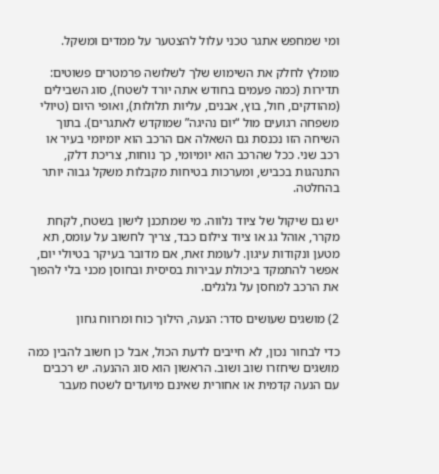ומי שמחפש אתגר טכני עלול להצטער על ממדים ומשקל.

מומלץ לחלק את השימוש שלך לשלושה פרמטרים פשוטים: תדירות (כמה פעמים בחודש אתה יורד לשטח), סוג השבילים (מהודקים, חול, בוץ, אבנים, עליות תלולות), ואופי היום (טיולי משפחה רגועים מול “יום נהיגה” שמוקדש לאתגרים). בתוך השיחה הזו נכנסת גם השאלה אם הרכב הוא יומיומי בעיר או רכב שני. ככל שהרכב הוא יומיומי, כך נוחות, צריכת דלק, התנהגות בכביש, ומערכות בטיחות מקבלות משקל גבוה יותר בהחלטה.

יש גם שיקול של ציוד נלווה. מי שמתכנן לישון בשטח, לקחת מקרר, אוהל גג או ציוד צילום כבד, צריך לחשוב על עומס, תא מטען ונקודות עיגון. לעומת זאת, אם מדובר בעיקר בטיולי יום, אפשר להתמקד ביכולת עבירות בסיסית ובחוסן מכני בלי להפוך את הרכב למחסן על גלגלים.

2) מושגים שעושים סדר: הנעה, הילוך כוח ומרווח גחון

כדי לבחור נכון, לא חייבים לדעת הכול, אבל כן חשוב להבין כמה מושגים שיחזרו שוב ושוב. הראשון הוא סוג ההנעה. יש רכבים עם הנעה קדמית או אחורית שאינם מיועדים לשטח מעבר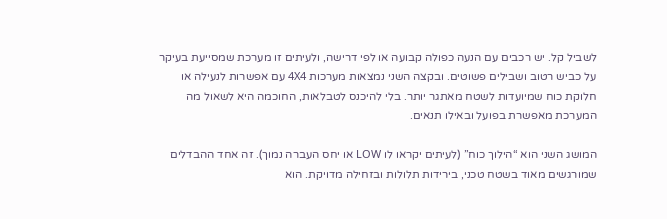לשביל קל. יש רכבים עם הנעה כפולה קבועה או לפי דרישה, ולעיתים זו מערכת שמסייעת בעיקר על כביש רטוב ושבילים פשוטים. ובקצה השני נמצאות מערכות 4X4 עם אפשרות לנעילה או חלוקת כוח שמיועדות לשטח מאתגר יותר. בלי להיכנס לטבלאות, החוכמה היא לשאול מה המערכת מאפשרת בפועל ובאילו תנאים.

המושג השני הוא “הילוך כוח” (לעיתים יקראו לו LOW או יחס העברה נמוך). זה אחד ההבדלים שמורגשים מאוד בשטח טכני, בירידות תלולות ובזחילה מדויקת. הוא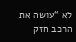לא “עושה את הרכב חזק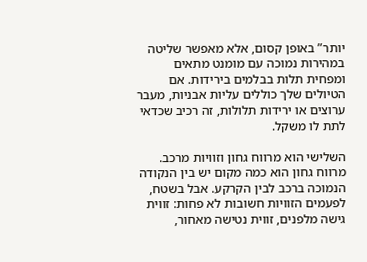יותר” באופן קסום, אלא מאפשר שליטה במהירות נמוכה עם מומנט מתאים ומפחית תלות בבלמים בירידות. אם הטיולים שלך כוללים עליות אבניות, מעבר ערוצים או ירידות תלולות, זה רכיב שכדאי לתת לו משקל.

השלישי הוא מרווח גחון וזוויות מרכב. מרווח גחון הוא כמה מקום יש בין הנקודה הנמוכה ברכב לבין הקרקע. אבל בשטח, לפעמים הזוויות חשובות לא פחות: זווית גישה מלפנים, זווית נטישה מאחור,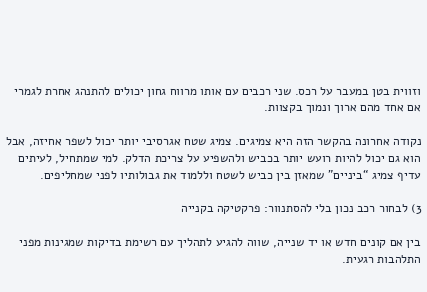וזווית בטן במעבר על רכס. שני רכבים עם אותו מרווח גחון יכולים להתנהג אחרת לגמרי אם אחד מהם ארוך ונמוך בקצוות.

נקודה אחרונה בהקשר הזה היא צמיגים. צמיג שטח אגרסיבי יותר יכול לשפר אחיזה, אבל הוא גם יכול להיות רועש יותר בכביש ולהשפיע על צריכת הדלק. למי שמתחיל, לעיתים עדיף צמיג “ביניים” שמאזן בין כביש לשטח וללמוד את גבולותיו לפני שמחליפים.

3) לבחור רכב נכון בלי להסתנוור: פרקטיקה בקנייה

בין אם קונים חדש או יד שנייה, שווה להגיע לתהליך עם רשימת בדיקות שמגינות מפני התלהבות רגעית.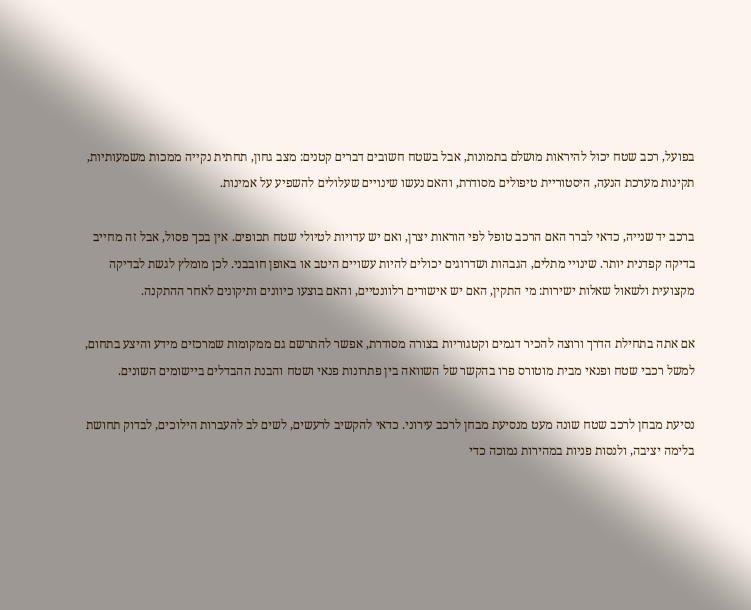בפועל, רכב שטח יכול להיראות מושלם בתמונות, אבל בשטח חשובים דברים קטנים: מצב גחון, תחתית נקייה ממכות משמעותיות, תקינות מערכת הנעה, היסטוריית טיפולים מסודרת, והאם נעשו שינויים שעלולים להשפיע על אמינות.

ברכב יד שנייה, כדאי לברר האם הרכב טופל לפי הוראות יצרן, ואם יש עדויות לטיולי שטח תכופים. אין בכך פסול, אבל זה מחייב בדיקה קפדנית יותר. שינויי מתלים, הגבהות ושדרוגים יכולים להיות עשויים היטב או באופן חובבני. לכן מומלץ לגשת לבדיקה מקצועית ולשאול שאלות ישירות: מי התקין, האם יש אישורים רלוונטיים, והאם בוצעו כיוונים ותיקונים לאחר ההתקנה.

אם אתה בתחילת הדרך ורוצה להכיר דגמים וקטגוריות בצורה מסודרת, אפשר להתרשם גם ממקומות שמרכזים מידע והיצע בתחום, למשל רכבי שטח ופנאי מבית מוטורס פרו בהקשר של השוואה בין פתרונות פנאי ושטח והבנת ההבדלים ביישומים השונים.

נסיעת מבחן לרכב שטח שונה מעט מנסיעת מבחן לרכב עירוני. כדאי להקשיב לרעשים, לשים לב להעברות הילוכים, לבדוק תחושת בלימה יציבה, ולנסות פניות במהירות נמוכה כדי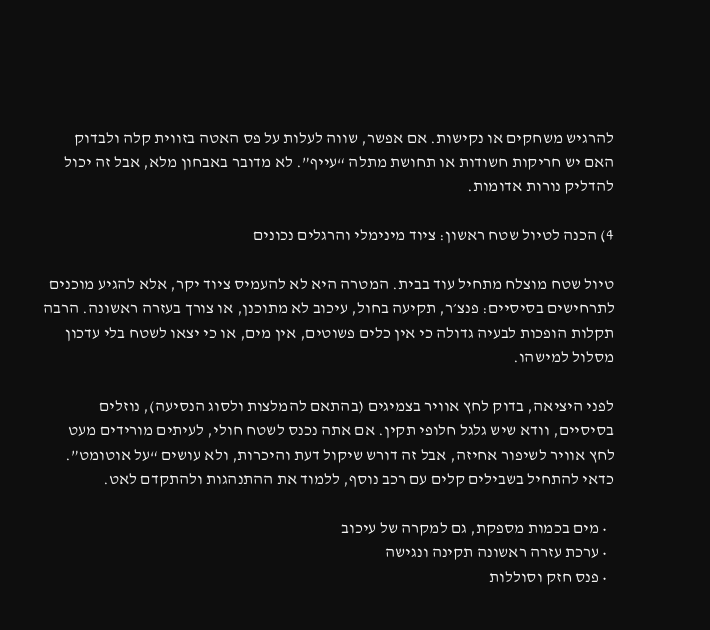להרגיש משחקים או נקישות. אם אפשר, שווה לעלות על פס האטה בזווית קלה ולבדוק האם יש חריקות חשודות או תחושת מתלה “עייף”. לא מדובר באבחון מלא, אבל זה יכול להדליק נורות אדומות.

4) הכנה לטיול שטח ראשון: ציוד מינימלי והרגלים נכונים

טיול שטח מוצלח מתחיל עוד בבית. המטרה היא לא להעמיס ציוד יקר, אלא להגיע מוכנים לתרחישים בסיסיים: פנצ׳ר, תקיעה בחול, עיכוב לא מתוכנן, או צורך בעזרה ראשונה. הרבה תקלות הופכות לבעיה גדולה כי אין כלים פשוטים, אין מים, או כי יצאו לשטח בלי עדכון מסלול למישהו.

לפני היציאה, בדוק לחץ אוויר בצמיגים (בהתאם להמלצות ולסוג הנסיעה), נוזלים בסיסיים, וודא שיש גלגל חלופי תקין. אם אתה נכנס לשטח חולי, לעיתים מורידים מעט לחץ אוויר לשיפור אחיזה, אבל זה דורש שיקול דעת והיכרות, ולא עושים “על אוטומט”. כדאי להתחיל בשבילים קלים עם רכב נוסף, ללמוד את ההתנהגות ולהתקדם לאט.

  • מים בכמות מספקת, גם למקרה של עיכוב
  • ערכת עזרה ראשונה תקינה ונגישה
  • פנס חזק וסוללות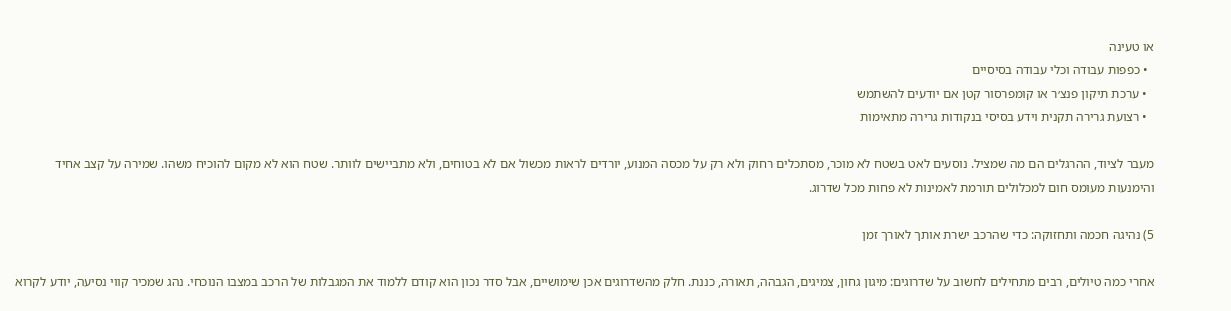או טעינה
  • כפפות עבודה וכלי עבודה בסיסיים
  • ערכת תיקון פנצ׳ר או קומפרסור קטן אם יודעים להשתמש
  • רצועת גרירה תקנית וידע בסיסי בנקודות גרירה מתאימות

מעבר לציוד, ההרגלים הם מה שמציל. נוסעים לאט בשטח לא מוכר, מסתכלים רחוק ולא רק על מכסה המנוע, יורדים לראות מכשול אם לא בטוחים, ולא מתביישים לוותר. שטח הוא לא מקום להוכיח משהו. שמירה על קצב אחיד והימנעות מעומס חום למכלולים תורמת לאמינות לא פחות מכל שדרוג.

5) נהיגה חכמה ותחזוקה: כדי שהרכב ישרת אותך לאורך זמן

אחרי כמה טיולים, רבים מתחילים לחשוב על שדרוגים: מיגון גחון, צמיגים, הגבהה, תאורה, כננת. חלק מהשדרוגים אכן שימושיים, אבל סדר נכון הוא קודם ללמוד את המגבלות של הרכב במצבו הנוכחי. נהג שמכיר קווי נסיעה, יודע לקרוא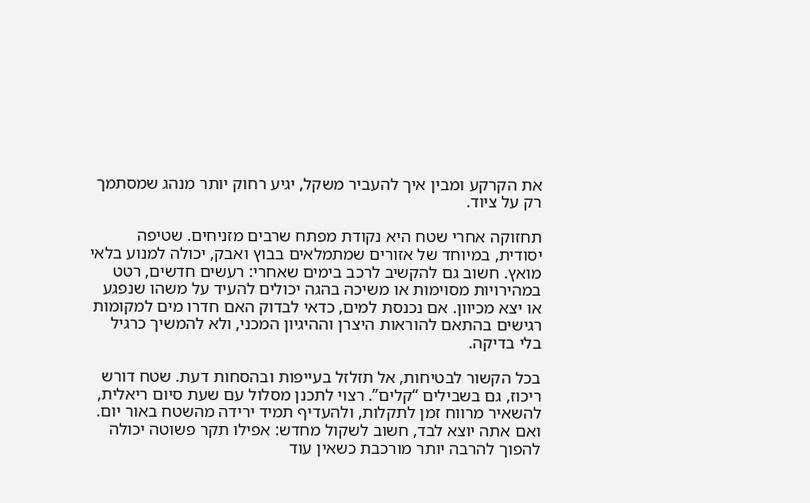את הקרקע ומבין איך להעביר משקל, יגיע רחוק יותר מנהג שמסתמך רק על ציוד.

תחזוקה אחרי שטח היא נקודת מפתח שרבים מזניחים. שטיפה יסודית, במיוחד של אזורים שמתמלאים בבוץ ואבק, יכולה למנוע בלאי מואץ. חשוב גם להקשיב לרכב בימים שאחרי: רעשים חדשים, רטט במהירויות מסוימות או משיכה בהגה יכולים להעיד על משהו שנפגע או יצא מכיוון. אם נכנסת למים, כדאי לבדוק האם חדרו מים למקומות רגישים בהתאם להוראות היצרן וההיגיון המכני, ולא להמשיך כרגיל בלי בדיקה.

בכל הקשור לבטיחות, אל תזלזל בעייפות ובהסחות דעת. שטח דורש ריכוז, גם בשבילים “קלים”. רצוי לתכנן מסלול עם שעת סיום ריאלית, להשאיר מרווח זמן לתקלות, ולהעדיף תמיד ירידה מהשטח באור יום. ואם אתה יוצא לבד, חשוב לשקול מחדש: אפילו תקר פשוטה יכולה להפוך להרבה יותר מורכבת כשאין עוד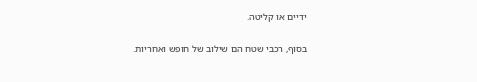ידיים או קליטה.

בסוף, רכבי שטח הם שילוב של חופש ואחריות.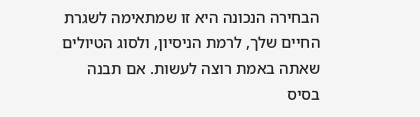הבחירה הנכונה היא זו שמתאימה לשגרת החיים שלך, לרמת הניסיון, ולסוג הטיולים שאתה באמת רוצה לעשות. אם תבנה בסיס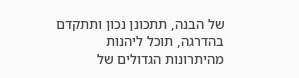של הבנה, תתכונן נכון ותתקדם בהדרגה, תוכל ליהנות מהיתרונות הגדולים של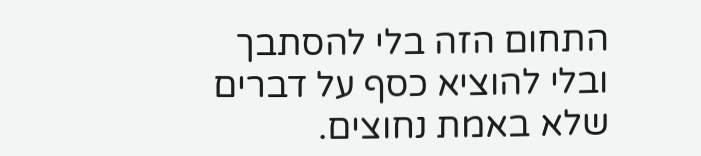התחום הזה בלי להסתבך ובלי להוציא כסף על דברים שלא באמת נחוצים.